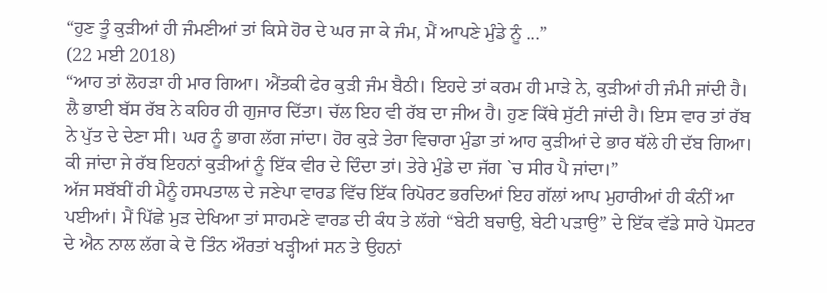“ਹੁਣ ਤੂੰ ਕੁੜੀਆਂ ਹੀ ਜੰਮਣੀਆਂ ਤਾਂ ਕਿਸੇ ਹੋਰ ਦੇ ਘਰ ਜਾ ਕੇ ਜੰਮ, ਮੈਂ ਆਪਣੇ ਮੁੰਡੇ ਨੂੰ ...”
(22 ਮਈ 2018)
“ਆਹ ਤਾਂ ਲੋਹੜਾ ਹੀ ਮਾਰ ਗਿਆ। ਐਂਤਕੀ ਫੇਰ ਕੁੜੀ ਜੰਮ ਬੈਠੀ। ਇਹਦੇ ਤਾਂ ਕਰਮ ਹੀ ਮਾੜੇ ਨੇ, ਕੁੜੀਆਂ ਹੀ ਜੰਮੀ ਜਾਂਦੀ ਹੈ। ਲੈ ਭਾਈ ਬੱਸ ਰੱਬ ਨੇ ਕਹਿਰ ਹੀ ਗੁਜਾਰ ਦਿੱਤਾ। ਚੱਲ ਇਹ ਵੀ ਰੱਬ ਦਾ ਜੀਅ ਹੈ। ਹੁਣ ਕਿੱਥੇ ਸੁੱਟੀ ਜਾਂਦੀ ਹੈ। ਇਸ ਵਾਰ ਤਾਂ ਰੱਬ ਨੇ ਪੁੱਤ ਦੇ ਦੇਣਾ ਸੀ। ਘਰ ਨੂੰ ਭਾਗ ਲੱਗ ਜਾਂਦਾ। ਹੋਰ ਕੁੜੇ ਤੇਰਾ ਵਿਚਾਰਾ ਮੁੰਡਾ ਤਾਂ ਆਹ ਕੁੜੀਆਂ ਦੇ ਭਾਰ ਥੱਲੇ ਹੀ ਦੱਬ ਗਿਆ। ਕੀ ਜਾਂਦਾ ਜੇ ਰੱਬ ਇਹਨਾਂ ਕੁੜੀਆਂ ਨੂੰ ਇੱਕ ਵੀਰ ਦੇ ਦਿੰਦਾ ਤਾਂ। ਤੇਰੇ ਮੁੰਡੇ ਦਾ ਜੱਗ `ਚ ਸੀਰ ਪੈ ਜਾਂਦਾ।”
ਅੱਜ ਸਬੱਬੀਂ ਹੀ ਮੈਨੂੰ ਹਸਪਤਾਲ ਦੇ ਜਣੇਪਾ ਵਾਰਡ ਵਿੱਚ ਇੱਕ ਰਿਪੋਰਟ ਭਰਦਿਆਂ ਇਹ ਗੱਲਾਂ ਆਪ ਮੁਹਾਰੀਆਂ ਹੀ ਕੰਨੀਂ ਆ ਪਈਆਂ। ਮੈਂ ਪਿੱਛੇ ਮੁੜ ਦੇਖਿਆ ਤਾਂ ਸਾਹਮਣੇ ਵਾਰਡ ਦੀ ਕੰਧ ਤੇ ਲੱਗੇ “ਬੇਟੀ ਬਚਾਉ, ਬੇਟੀ ਪੜਾਉ” ਦੇ ਇੱਕ ਵੱਡੇ ਸਾਰੇ ਪੋਸਟਰ ਦੇ ਐਨ ਨਾਲ ਲੱਗ ਕੇ ਦੋ ਤਿੰਨ ਔਰਤਾਂ ਖੜ੍ਹੀਆਂ ਸਨ ਤੇ ਉਹਨਾਂ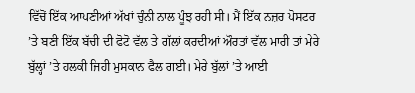ਵਿੱਚੋਂ ਇੱਕ ਆਪਣੀਆਂ ਅੱਖਾਂ ਚੁੰਨੀ ਨਾਲ ਪੂੰਝ ਰਹੀ ਸੀ। ਮੈਂ ਇੱਕ ਨਜ਼ਰ ਪੋਸਟਰ ’ਤੇ ਬਣੀ ਇੱਕ ਬੱਚੀ ਦੀ ਫੋਟੋ ਵੱਲ ਤੇ ਗੱਲਾਂ ਕਰਦੀਆਂ ਔਰਤਾਂ ਵੱਲ ਮਾਰੀ ਤਾਂ ਮੇਰੇ ਬੁੱਲ੍ਹਾਂ ’ਤੇ ਹਲਕੀ ਜਿਹੀ ਮੁਸਕਾਨ ਫੈਲ ਗਈ। ਮੇਰੇ ਬੁੱਲਾਂ ’ਤੇ ਆਈ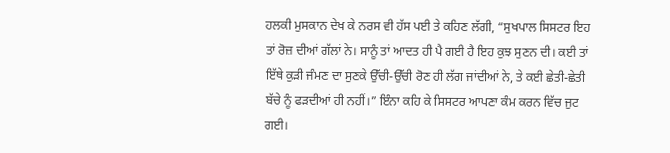ਹਲਕੀ ਮੁਸਕਾਨ ਦੇਖ ਕੇ ਨਰਸ ਵੀ ਹੱਸ ਪਈ ਤੇ ਕਹਿਣ ਲੱਗੀ, “ਸੁਖਪਾਲ ਸਿਸਟਰ ਇਹ ਤਾਂ ਰੋਜ਼ ਦੀਆਂ ਗੱਲਾਂ ਨੇ। ਸਾਨੂੰ ਤਾਂ ਆਦਤ ਹੀ ਪੈ ਗਈ ਹੈ ਇਹ ਕੁਝ ਸੁਣਨ ਦੀ। ਕਈ ਤਾਂ ਇੱਥੇ ਕੁੜੀ ਜੰਮਣ ਦਾ ਸੁਣਕੇ ਉੱਚੀ-ਉੱਚੀ ਰੋਣ ਹੀ ਲੱਗ ਜਾਂਦੀਆਂ ਨੇ, ਤੇ ਕਈ ਛੇਤੀ-ਛੇਤੀ ਬੱਚੇ ਨੂੰ ਫੜਦੀਆਂ ਹੀ ਨਹੀਂ।” ਇੰਨਾ ਕਹਿ ਕੇ ਸਿਸਟਰ ਆਪਣਾ ਕੰਮ ਕਰਨ ਵਿੱਚ ਜੁਟ ਗਈ।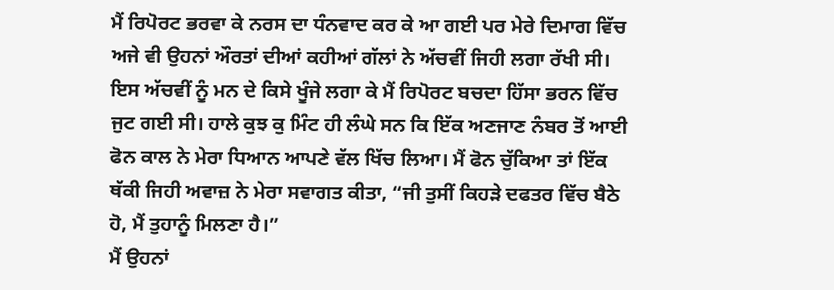ਮੈਂ ਰਿਪੋਰਟ ਭਰਵਾ ਕੇ ਨਰਸ ਦਾ ਧੰਨਵਾਦ ਕਰ ਕੇ ਆ ਗਈ ਪਰ ਮੇਰੇ ਦਿਮਾਗ ਵਿੱਚ ਅਜੇ ਵੀ ਉਹਨਾਂ ਔਰਤਾਂ ਦੀਆਂ ਕਹੀਆਂ ਗੱਲਾਂ ਨੇ ਅੱਚਵੀਂ ਜਿਹੀ ਲਗਾ ਰੱਖੀ ਸੀ। ਇਸ ਅੱਚਵੀਂ ਨੂੰ ਮਨ ਦੇ ਕਿਸੇ ਖੂੰਜੇ ਲਗਾ ਕੇ ਮੈਂ ਰਿਪੋਰਟ ਬਚਦਾ ਹਿੱਸਾ ਭਰਨ ਵਿੱਚ ਜੁਟ ਗਈ ਸੀ। ਹਾਲੇ ਕੁਝ ਕੁ ਮਿੰਟ ਹੀ ਲੰਘੇ ਸਨ ਕਿ ਇੱਕ ਅਣਜਾਣ ਨੰਬਰ ਤੋਂ ਆਈ ਫੋਨ ਕਾਲ ਨੇ ਮੇਰਾ ਧਿਆਨ ਆਪਣੇ ਵੱਲ ਖਿੱਚ ਲਿਆ। ਮੈਂ ਫੋਨ ਚੁੱਕਿਆ ਤਾਂ ਇੱਕ ਥੱਕੀ ਜਿਹੀ ਅਵਾਜ਼ ਨੇ ਮੇਰਾ ਸਵਾਗਤ ਕੀਤਾ, “ਜੀ ਤੁਸੀਂ ਕਿਹੜੇ ਦਫਤਰ ਵਿੱਚ ਬੈਠੇ ਹੋ, ਮੈਂ ਤੁਹਾਨੂੰ ਮਿਲਣਾ ਹੈ।”
ਮੈਂ ਉਹਨਾਂ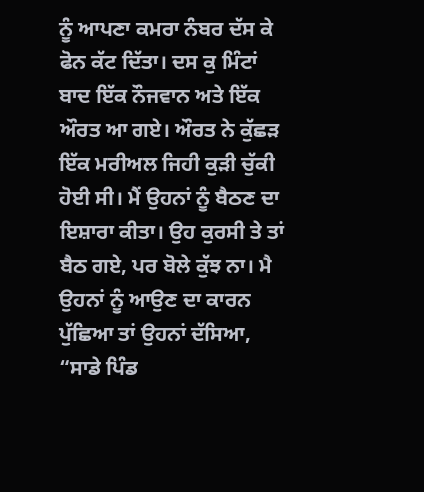ਨੂੰ ਆਪਣਾ ਕਮਰਾ ਨੰਬਰ ਦੱਸ ਕੇ ਫੋਨ ਕੱਟ ਦਿੱਤਾ। ਦਸ ਕੁ ਮਿੰਟਾਂ ਬਾਦ ਇੱਕ ਨੌਜਵਾਨ ਅਤੇ ਇੱਕ ਔਰਤ ਆ ਗਏ। ਔਰਤ ਨੇ ਕੁੱਛੜ ਇੱਕ ਮਰੀਅਲ ਜਿਹੀ ਕੁੜੀ ਚੁੱਕੀ ਹੋਈ ਸੀ। ਮੈਂ ਉਹਨਾਂ ਨੂੰ ਬੈਠਣ ਦਾ ਇਸ਼ਾਰਾ ਕੀਤਾ। ਉਹ ਕੁਰਸੀ ਤੇ ਤਾਂ ਬੈਠ ਗਏ, ਪਰ ਬੋਲੇ ਕੁੱਝ ਨਾ। ਮੈ ਉਹਨਾਂ ਨੂੰ ਆਉਣ ਦਾ ਕਾਰਨ ਪੁੱਛਿਆ ਤਾਂ ਉਹਨਾਂ ਦੱਸਿਆ, “ਸਾਡੇ ਪਿੰਡ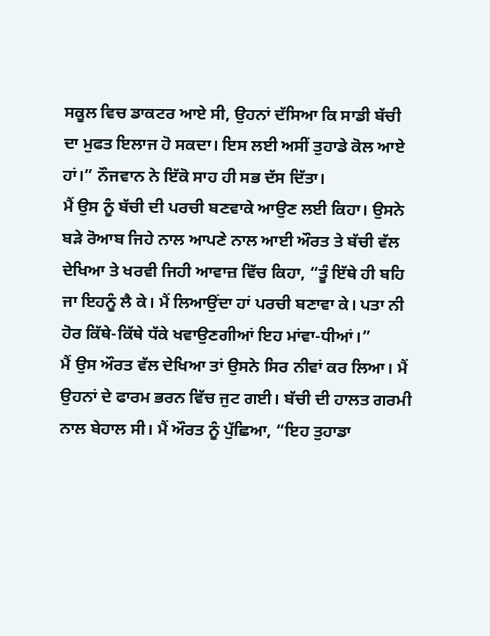ਸਕੂਲ ਵਿਚ ਡਾਕਟਰ ਆਏ ਸੀ, ਉਹਨਾਂ ਦੱਸਿਆ ਕਿ ਸਾਡੀ ਬੱਚੀ ਦਾ ਮੁਫਤ ਇਲਾਜ ਹੋ ਸਕਦਾ। ਇਸ ਲਈ ਅਸੀਂ ਤੁਹਾਡੇ ਕੋਲ ਆਏ ਹਾਂ।” ਨੌਜਵਾਨ ਨੇ ਇੱਕੋ ਸਾਹ ਹੀ ਸਭ ਦੱਸ ਦਿੱਤਾ।
ਮੈਂ ਉਸ ਨੂੰ ਬੱਚੀ ਦੀ ਪਰਚੀ ਬਣਵਾਕੇ ਆਉਣ ਲਈ ਕਿਹਾ। ਉਸਨੇ ਬੜੇ ਰੋਆਬ ਜਿਹੇ ਨਾਲ ਆਪਣੇ ਨਾਲ ਆਈ ਔਰਤ ਤੇ ਬੱਚੀ ਵੱਲ ਦੇਖਿਆ ਤੇ ਖਰਵੀ ਜਿਹੀ ਆਵਾਜ਼ ਵਿੱਚ ਕਿਹਾ, “ਤੂੰ ਇੱਥੇ ਹੀ ਬਹਿ ਜਾ ਇਹਨੂੰ ਲੈ ਕੇ। ਮੈਂ ਲਿਆਉਂਦਾ ਹਾਂ ਪਰਚੀ ਬਣਾਵਾ ਕੇ। ਪਤਾ ਨੀ ਹੋਰ ਕਿੱਥੇ-ਕਿੱਥੇ ਧੱਕੇ ਖਵਾਉਣਗੀਆਂ ਇਹ ਮਾਂਵਾ-ਧੀਆਂ।”
ਮੈਂ ਉਸ ਔਰਤ ਵੱਲ ਦੇਖਿਆ ਤਾਂ ਉਸਨੇ ਸਿਰ ਨੀਵਾਂ ਕਰ ਲਿਆ। ਮੈਂ ਉਹਨਾਂ ਦੇ ਫਾਰਮ ਭਰਨ ਵਿੱਚ ਜੁਟ ਗਈ। ਬੱਚੀ ਦੀ ਹਾਲਤ ਗਰਮੀ ਨਾਲ ਬੇਹਾਲ ਸੀ। ਮੈਂ ਔਰਤ ਨੂੰ ਪੁੱਛਿਆ, “ਇਹ ਤੁਹਾਡਾ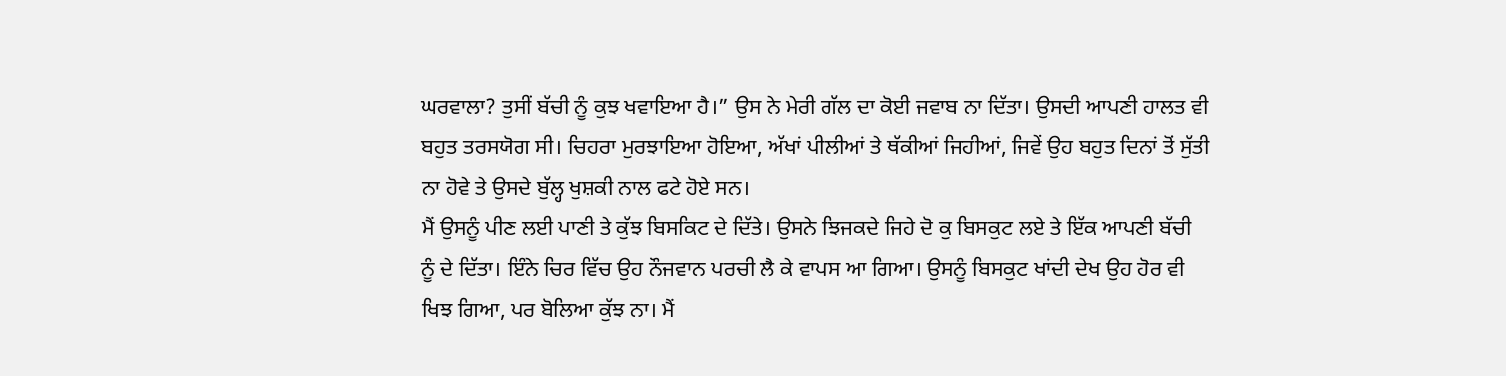ਘਰਵਾਲਾ? ਤੁਸੀਂ ਬੱਚੀ ਨੂੰ ਕੁਝ ਖਵਾਇਆ ਹੈ।” ਉਸ ਨੇ ਮੇਰੀ ਗੱਲ ਦਾ ਕੋਈ ਜਵਾਬ ਨਾ ਦਿੱਤਾ। ਉਸਦੀ ਆਪਣੀ ਹਾਲਤ ਵੀ ਬਹੁਤ ਤਰਸਯੋਗ ਸੀ। ਚਿਹਰਾ ਮੁਰਝਾਇਆ ਹੋਇਆ, ਅੱਖਾਂ ਪੀਲੀਆਂ ਤੇ ਥੱਕੀਆਂ ਜਿਹੀਆਂ, ਜਿਵੇਂ ਉਹ ਬਹੁਤ ਦਿਨਾਂ ਤੋਂ ਸੁੱਤੀ ਨਾ ਹੋਵੇ ਤੇ ਉਸਦੇ ਬੁੱਲ੍ਹ ਖੁਸ਼ਕੀ ਨਾਲ ਫਟੇ ਹੋਏ ਸਨ।
ਮੈਂ ਉਸਨੂੰ ਪੀਣ ਲਈ ਪਾਣੀ ਤੇ ਕੁੱਝ ਬਿਸਕਿਟ ਦੇ ਦਿੱਤੇ। ਉਸਨੇ ਝਿਜਕਦੇ ਜਿਹੇ ਦੋ ਕੁ ਬਿਸਕੁਟ ਲਏ ਤੇ ਇੱਕ ਆਪਣੀ ਬੱਚੀ ਨੂੰ ਦੇ ਦਿੱਤਾ। ਇੰਨੇ ਚਿਰ ਵਿੱਚ ਉਹ ਨੌਜਵਾਨ ਪਰਚੀ ਲੈ ਕੇ ਵਾਪਸ ਆ ਗਿਆ। ਉਸਨੂੰ ਬਿਸਕੁਟ ਖਾਂਦੀ ਦੇਖ ਉਹ ਹੋਰ ਵੀ ਖਿਝ ਗਿਆ, ਪਰ ਬੋਲਿਆ ਕੁੱਝ ਨਾ। ਮੈਂ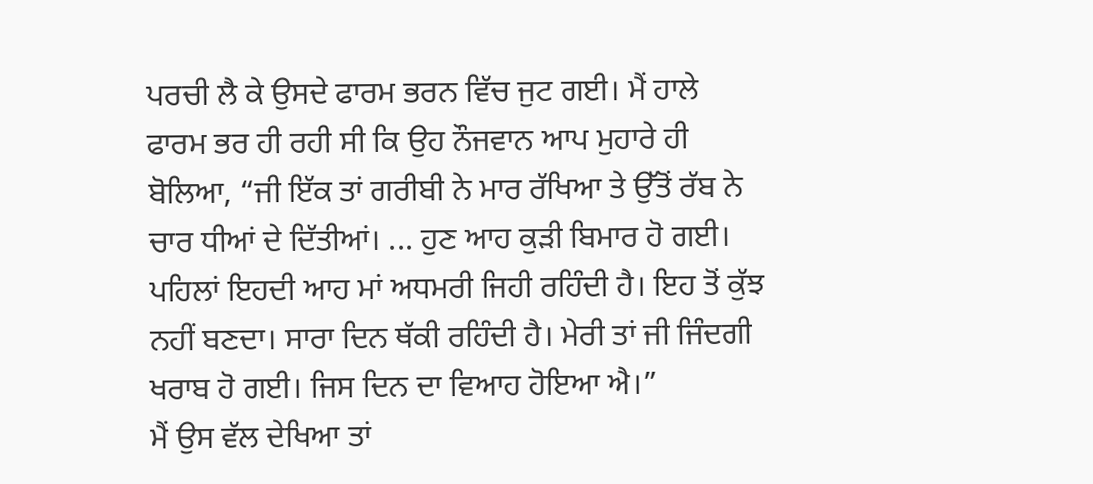ਪਰਚੀ ਲੈ ਕੇ ਉਸਦੇ ਫਾਰਮ ਭਰਨ ਵਿੱਚ ਜੁਟ ਗਈ। ਮੈਂ ਹਾਲੇ ਫਾਰਮ ਭਰ ਹੀ ਰਹੀ ਸੀ ਕਿ ਉਹ ਨੌਜਵਾਨ ਆਪ ਮੁਹਾਰੇ ਹੀ ਬੋਲਿਆ, “ਜੀ ਇੱਕ ਤਾਂ ਗਰੀਬੀ ਨੇ ਮਾਰ ਰੱਖਿਆ ਤੇ ਉੱਤੋਂ ਰੱਬ ਨੇ ਚਾਰ ਧੀਆਂ ਦੇ ਦਿੱਤੀਆਂ। ... ਹੁਣ ਆਹ ਕੁੜੀ ਬਿਮਾਰ ਹੋ ਗਈ। ਪਹਿਲਾਂ ਇਹਦੀ ਆਹ ਮਾਂ ਅਧਮਰੀ ਜਿਹੀ ਰਹਿੰਦੀ ਹੈ। ਇਹ ਤੋਂ ਕੁੱਝ ਨਹੀਂ ਬਣਦਾ। ਸਾਰਾ ਦਿਨ ਥੱਕੀ ਰਹਿੰਦੀ ਹੈ। ਮੇਰੀ ਤਾਂ ਜੀ ਜਿੰਦਗੀ ਖਰਾਬ ਹੋ ਗਈ। ਜਿਸ ਦਿਨ ਦਾ ਵਿਆਹ ਹੋਇਆ ਐ।”
ਮੈਂ ਉਸ ਵੱਲ ਦੇਖਿਆ ਤਾਂ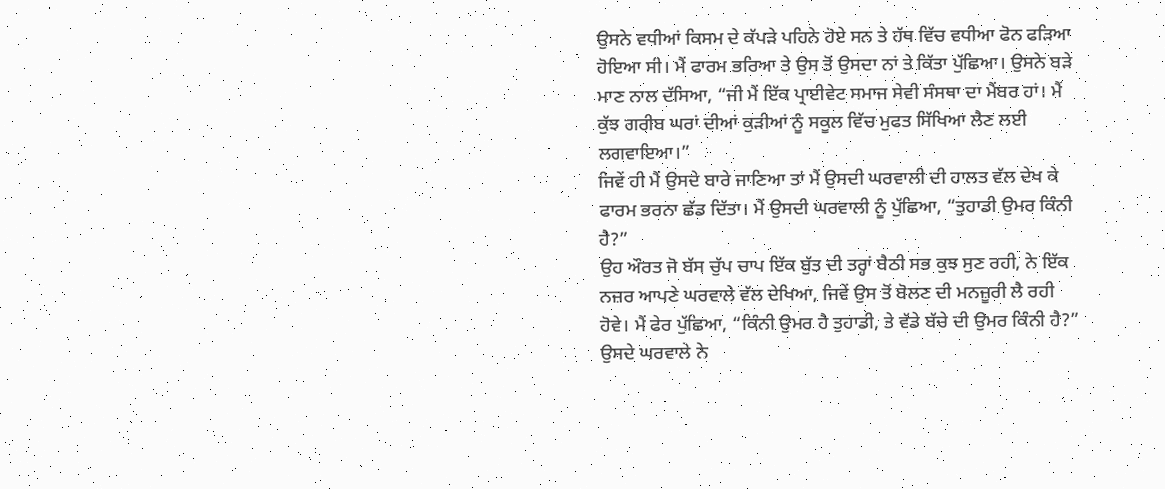ਉਸਨੇ ਵਧੀਆਂ ਕਿਸਮ ਦੇ ਕੱਪੜੇ ਪਹਿਨੇ ਹੋਏ ਸਨ ਤੇ ਹੱਥ ਵਿੱਚ ਵਧੀਆ ਫੋਨ ਫੜਿਆ ਹੋਇਆ ਸੀ। ਮੈਂ ਫਾਰਮ ਭਰਿਆ ਤੇ ਉਸ ਤੋਂ ਉਸਦਾ ਨਾਂ ਤੇ ਕਿੱਤਾ ਪੁੱਛਿਆ। ਉਸਨੇ ਬੜੇ ਮਾਣ ਨਾਲ ਦੱਸਿਆ, “ਜੀ ਮੈਂ ਇੱਕ ਪ੍ਰਾਈਵੇਟ ਸਮਾਜ ਸੇਵੀ ਸੰਸਥਾ ਦਾ ਮੈਂਬਰ ਹਾਂ। ਮੈਂ ਕੁੱਝ ਗਰੀਬ ਘਰਾਂ ਦੀਆਂ ਕੁੜੀਆਂ ਨੂੰ ਸਕੂਲ ਵਿੱਚ ਮੁਫਤ ਸਿੱਖਿਆ ਲੈਣ ਲਈ ਲਗਵਾਇਆ।”
ਜਿਵੇਂ ਹੀ ਮੈਂ ਉਸਦੇ ਬਾਰੇ ਜਾਣਿਆ ਤਾਂ ਮੈਂ ਉਸਦੀ ਘਰਵਾਲੀ ਦੀ ਹਾਲਤ ਵੱਲ ਦੇਖ ਕੇ ਫਾਰਮ ਭਰਨਾ ਛੱਡ ਦਿੱਤਾ। ਮੈਂ ਉਸਦੀ ਘਰਵਾਲੀ ਨੂੰ ਪੁੱਛਿਆ, “ਤੁਹਾਡੀ ਉਮਰ ਕਿੰਨੀ ਹੈ?”
ਉਹ ਔਰਤ ਜੋ ਬੱਸ ਚੁੱਪ ਚਾਪ ਇੱਕ ਬੁੱਤ ਦੀ ਤਰ੍ਹਾਂ ਬੈਠੀ ਸਭ ਕੁਝ ਸੁਣ ਰਹੀ, ਨੇ ਇੱਕ ਨਜ਼ਰ ਆਪਣੇ ਘਰਵਾਲੇ ਵੱਲ ਦੇਖਿਆ, ਜਿਵੇਂ ਉਸ ਤੋਂ ਬੋਲਣ ਦੀ ਮਨਜ਼ੂਰੀ ਲੈ ਰਹੀ ਹੋਵੇ। ਮੈਂ ਫੇਰ ਪੁੱਛਿਆ, “ਕਿੰਨੀ ਉਮਰ ਹੈ ਤੁਹਾਡੀ, ਤੇ ਵੱਡੇ ਬੱਚੇ ਦੀ ਉਮਰ ਕਿੰਨੀ ਹੈ?”
ਉਸਦੇ ਘਰਵਾਲੇ ਨੇ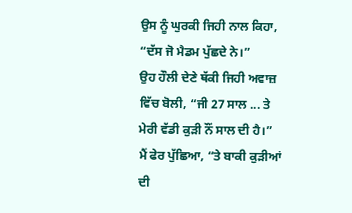ਉਸ ਨੂੰ ਘੁਰਕੀ ਜਿਹੀ ਨਾਲ ਕਿਹਾ, “ਦੱਸ ਜੋ ਮੈਡਮ ਪੁੱਛਦੇ ਨੇ।”
ਉਹ ਹੌਲੀ ਦੇਣੇ ਥੱਕੀ ਜਿਹੀ ਅਵਾਜ਼ ਵਿੱਚ ਬੋਲੀ, “ਜੀ 27 ਸਾਲ ... ਤੇ ਮੇਰੀ ਵੱਡੀ ਕੁੜੀ ਨੌਂ ਸਾਲ ਦੀ ਹੈ।”
ਮੈਂ ਫੇਰ ਪੁੱਛਿਆ, “ਤੇ ਬਾਕੀ ਕੁੜੀਆਂ ਦੀ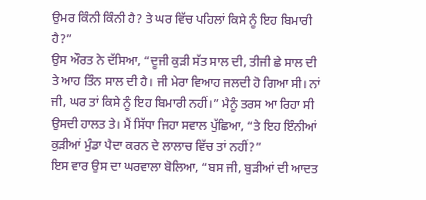ਉਮਰ ਕਿੰਨੀ ਕਿੰਨੀ ਹੈ? ਤੇ ਘਰ ਵਿੱਚ ਪਹਿਲਾਂ ਕਿਸੇ ਨੂੰ ਇਹ ਬਿਮਾਰੀ ਹੈ?”
ਉਸ ਔਰਤ ਨੇ ਦੱਸਿਆ, “ਦੂਜੀ ਕੁੜੀ ਸੱਤ ਸਾਲ ਦੀ, ਤੀਜੀ ਛੇ ਸਾਲ ਦੀ ਤੇ ਆਹ ਤਿੰਨ ਸਾਲ ਦੀ ਹੈ। ਜੀ ਮੇਰਾ ਵਿਆਹ ਜਲਦੀ ਹੋ ਗਿਆ ਸੀ। ਨਾਂ ਜੀ, ਘਰ ਤਾਂ ਕਿਸੇ ਨੂੰ ਇਹ ਬਿਮਾਰੀ ਨਹੀਂ।” ਮੈਨੂੰ ਤਰਸ ਆ ਰਿਹਾ ਸੀ ਉਸਦੀ ਹਾਲਤ ਤੇ। ਮੈਂ ਸਿੱਧਾ ਜਿਹਾ ਸਵਾਲ ਪੁੱਛਿਆ, “ਤੇ ਇਹ ਇੰਨੀਆਂ ਕੁੜੀਆਂ ਮੁੰਡਾ ਪੈਦਾ ਕਰਨ ਦੇ ਲਾਲਾਚ ਵਿੱਚ ਤਾਂ ਨਹੀਂ?”
ਇਸ ਵਾਰ ਉਸ ਦਾ ਘਰਵਾਲਾ ਬੋਲਿਆ, “ਬਸ ਜੀ, ਬੁੜੀਆਂ ਦੀ ਆਦਤ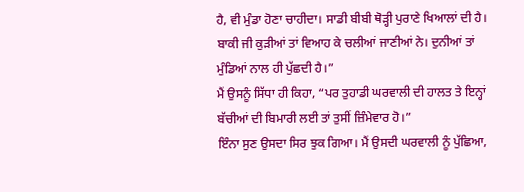ਹੈ, ਵੀ ਮੁੰਡਾ ਹੋਣਾ ਚਾਹੀਦਾ। ਸਾਡੀ ਬੀਬੀ ਥੋੜ੍ਹੀ ਪੁਰਾਣੇ ਖਿਆਲਾਂ ਦੀ ਹੈ। ਬਾਕੀ ਜੀ ਕੁੜੀਆਂ ਤਾਂ ਵਿਆਹ ਕੇ ਚਲੀਆਂ ਜਾਣੀਆਂ ਨੇ। ਦੁਨੀਆਂ ਤਾਂ ਮੁੰਡਿਆਂ ਨਾਲ ਹੀ ਪੁੱਛਦੀ ਹੈ।”
ਮੈਂ ਉਸਨੂੰ ਸਿੱਧਾ ਹੀ ਕਿਹਾ, “ਪਰ ਤੁਹਾਡੀ ਘਰਵਾਲੀ ਦੀ ਹਾਲਤ ਤੇ ਇਨ੍ਹਾਂ ਬੱਚੀਆਂ ਦੀ ਬਿਮਾਰੀ ਲਈ ਤਾਂ ਤੁਸੀਂ ਜ਼ਿੰਮੇਵਾਰ ਹੋ।”
ਇੰਨਾ ਸੁਣ ਉਸਦਾ ਸਿਰ ਝੁਕ ਗਿਆ। ਮੈਂ ਉਸਦੀ ਘਰਵਾਲੀ ਨੂੰ ਪੁੱਛਿਆ,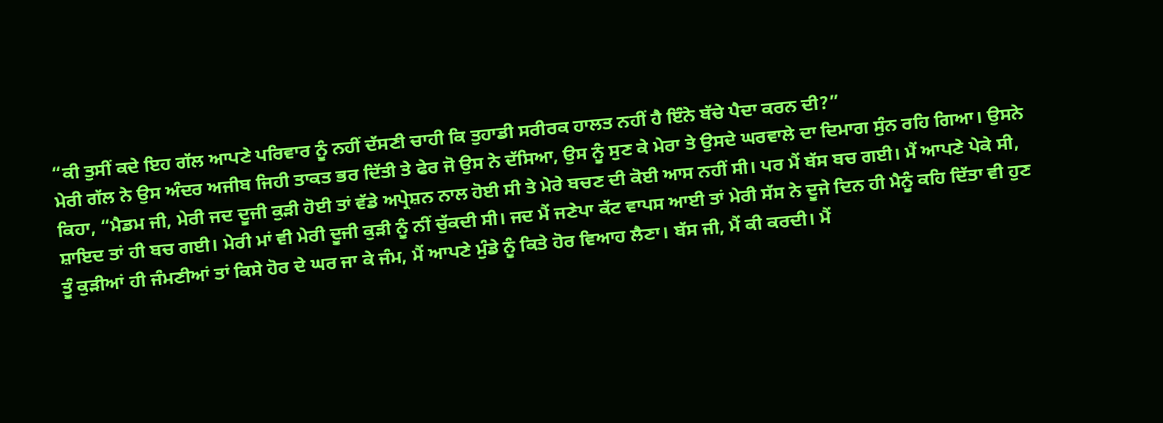“ਕੀ ਤੁਸੀਂ ਕਦੇ ਇਹ ਗੱਲ ਆਪਣੇ ਪਰਿਵਾਰ ਨੂੰ ਨਹੀਂ ਦੱਸਣੀ ਚਾਹੀ ਕਿ ਤੁਹਾਡੀ ਸਰੀਰਕ ਹਾਲਤ ਨਹੀਂ ਹੈ ਇੰਨੇ ਬੱਚੇ ਪੈਦਾ ਕਰਨ ਦੀ?”
ਮੇਰੀ ਗੱਲ ਨੇ ਉਸ ਅੰਦਰ ਅਜੀਬ ਜਿਹੀ ਤਾਕਤ ਭਰ ਦਿੱਤੀ ਤੇ ਫੇਰ ਜੋ ਉਸ ਨੇ ਦੱਸਿਆ, ਉਸ ਨੂੰ ਸੁਣ ਕੇ ਮੇਰਾ ਤੇ ਉਸਦੇ ਘਰਵਾਲੇ ਦਾ ਦਿਮਾਗ ਸੁੰਨ ਰਹਿ ਗਿਆ। ਉਸਨੇ ਕਿਹਾ, “ਮੈਡਮ ਜੀ, ਮੇਰੀ ਜਦ ਦੂਜੀ ਕੁੜੀ ਹੋਈ ਤਾਂ ਵੱਡੇ ਅਪ੍ਰੇਸ਼ਨ ਨਾਲ ਹੋਈ ਸੀ ਤੇ ਮੇਰੇ ਬਚਣ ਦੀ ਕੋਈ ਆਸ ਨਹੀਂ ਸੀ। ਪਰ ਮੈਂ ਬੱਸ ਬਚ ਗਈ। ਮੈਂ ਆਪਣੇ ਪੇਕੇ ਸੀ, ਸ਼ਾਇਦ ਤਾਂ ਹੀ ਬਚ ਗਈ। ਮੇਰੀ ਮਾਂ ਵੀ ਮੇਰੀ ਦੂਜੀ ਕੁੜੀ ਨੂੰ ਨੀਂ ਚੁੱਕਦੀ ਸੀ। ਜਦ ਮੈਂ ਜਣੇਪਾ ਕੱਟ ਵਾਪਸ ਆਈ ਤਾਂ ਮੇਰੀ ਸੱਸ ਨੇ ਦੂਜੇ ਦਿਨ ਹੀ ਮੈਨੂੰ ਕਹਿ ਦਿੱਤਾ ਵੀ ਹੁਣ ਤੂੰ ਕੁੜੀਆਂ ਹੀ ਜੰਮਣੀਆਂ ਤਾਂ ਕਿਸੇ ਹੋਰ ਦੇ ਘਰ ਜਾ ਕੇ ਜੰਮ, ਮੈਂ ਆਪਣੇ ਮੁੰਡੇ ਨੂੰ ਕਿਤੇ ਹੋਰ ਵਿਆਹ ਲੈਣਾ। ਬੱਸ ਜੀ, ਮੈਂ ਕੀ ਕਰਦੀ। ਮੈਂ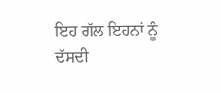ਇਹ ਗੱਲ ਇਹਨਾਂ ਨੂੰ ਦੱਸਦੀ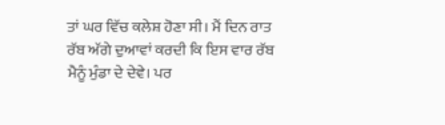ਤਾਂ ਘਰ ਵਿੱਚ ਕਲੇਸ਼ ਹੋਣਾ ਸੀ। ਮੈਂ ਦਿਨ ਰਾਤ ਰੱਬ ਅੱਗੇ ਦੁਆਵਾਂ ਕਰਦੀ ਕਿ ਇਸ ਵਾਰ ਰੱਬ ਮੈਨੂੰ ਮੁੰਡਾ ਦੇ ਦੇਵੇ। ਪਰ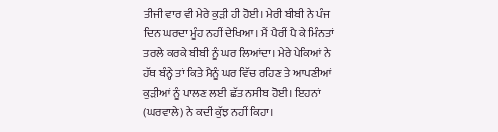ਤੀਜੀ ਵਾਰ ਵੀ ਮੇਰੇ ਕੁੜੀ ਹੀ ਹੋਈ। ਮੇਰੀ ਬੀਬੀ ਨੇ ਪੰਜ ਦਿਨ ਘਰਦਾ ਮੂੰਹ ਨਹੀਂ ਦੇਖਿਆ। ਮੈਂ ਪੈਰੀਂ ਪੈ ਕੇ ਮਿੰਨਤਾਂ ਤਰਲੇ ਕਰਕੇ ਬੀਬੀ ਨੂੰ ਘਰ ਲਿਆਂਦਾ। ਮੇਰੇ ਪੇਕਿਆਂ ਨੇ ਹੱਥ ਬੰਨ੍ਹੇ ਤਾਂ ਕਿਤੇ ਮੈਨੂੰ ਘਰ ਵਿੱਚ ਰਹਿਣ ਤੇ ਆਪਣੀਆਂ ਕੁੜੀਆਂ ਨੂੰ ਪਾਲਣ ਲਈ ਛੱਤ ਨਸੀਬ ਹੋਈ। ਇਹਨਾਂ (ਘਰਵਾਲੇ) ਨੇ ਕਦੀ ਕੁੱਝ ਨਹੀਂ ਕਿਹਾ।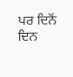ਪਰ ਦਿਨੋਂ ਦਿਨ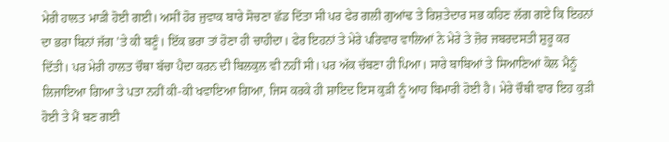ਮੇਰੀ ਹਾਲਤ ਮਾੜੀ ਹੋਈ ਗਈ। ਅਸੀਂ ਹੋਰ ਜੁਵਾਕ ਬਾਰੇ ਸੋਚਣਾ ਛੱਡ ਦਿੱਤਾ ਸੀ ਪਰ ਫੇਰ ਗਲੀ ਗੁਆਂਢ ਤੇ ਰਿਸ਼ਤੇਦਾਰ ਸਭ ਕਹਿਣ ਲੱਗ ਗਏ ਕਿ ਇਹਨਾਂ ਦਾ ਭਰਾ ਬਿਨਾਂ ਜੱਗ ’ਤੇ ਕੀ ਬਣੂੰ। ਇੱਕ ਭਰਾ ਤਾਂ ਹੋਣਾ ਹੀ ਚਾਹੀਦਾ। ਫੇਰ ਇਹਨਾਂ ਤੇ ਮੇਰੇ ਪਰਿਵਾਰ ਵਾਲਿਆਂ ਨੇ ਮੇਰੇ ਤੇ ਜ਼ੋਰ ਜਬਰਦਸਤੀ ਸ਼ੁਰੂ ਕਰ ਦਿੱਤੀ। ਪਰ ਮੇਰੀ ਹਾਲਤ ਚੌਥਾ ਬੱਚਾ ਪੈਦਾ ਕਰਨ ਦੀ ਬਿਲਕੁਲ ਵੀ ਨਹੀਂ ਸੀ। ਪਰ ਅੱਕ ਚੱਬਣਾ ਹੀ ਪਿਆ। ਸਾਰੇ ਬਾਬਿਆਂ ਤੇ ਸਿਆਣਿਆਂ ਕੋਲ ਮੈਨੂੰ ਲਿਜਾਇਆ ਗਿਆ ਤੇ ਪਤਾ ਨਹੀਂ ਕੀ-ਕੀ ਖਵਾਇਆ ਗਿਆ, ਜਿਸ ਕਰਕੇ ਹੀ ਸ਼ਾਇਦ ਇਸ ਕੁੜੀ ਨੂੰ ਆਹ ਬਿਮਾਰੀ ਹੋਈ ਹੈ। ਮੇਰੇ ਚੌਥੀ ਵਾਰ ਇਹ ਕੁੜੀ ਹੋਈ ਤੇ ਮੈਂ ਬਣ ਗਈ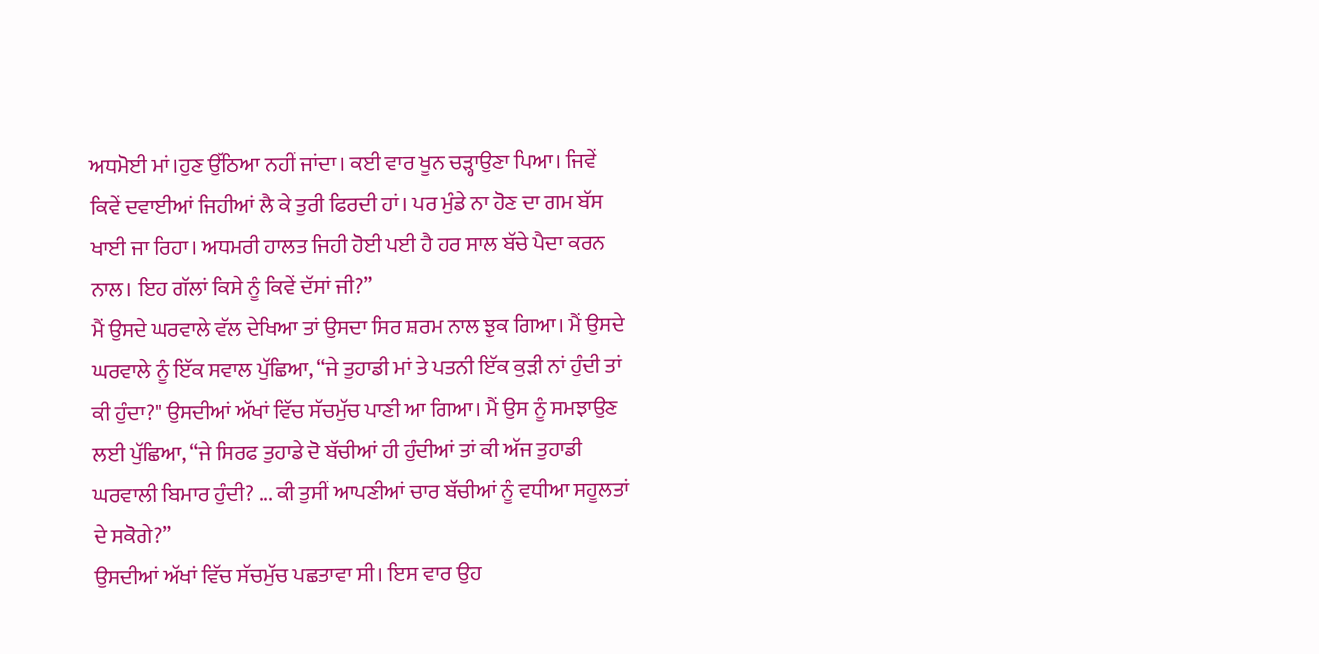ਅਧਮੋਈ ਮਾਂ।ਹੁਣ ਉੱਠਿਆ ਨਹੀਂ ਜਾਂਦਾ। ਕਈ ਵਾਰ ਖੂਨ ਚੜ੍ਹਾਉਣਾ ਪਿਆ। ਜਿਵੇਂ ਕਿਵੇਂ ਦਵਾਈਆਂ ਜਿਹੀਆਂ ਲੈ ਕੇ ਤੁਰੀ ਫਿਰਦੀ ਹਾਂ। ਪਰ ਮੁੰਡੇ ਨਾ ਹੋਣ ਦਾ ਗਮ ਬੱਸ ਖਾਈ ਜਾ ਰਿਹਾ। ਅਧਮਰੀ ਹਾਲਤ ਜਿਹੀ ਹੋਈ ਪਈ ਹੈ ਹਰ ਸਾਲ ਬੱਚੇ ਪੈਦਾ ਕਰਨ ਨਾਲ। ਇਹ ਗੱਲਾਂ ਕਿਸੇ ਨੂੰ ਕਿਵੇਂ ਦੱਸਾਂ ਜੀ?”
ਮੈਂ ਉਸਦੇ ਘਰਵਾਲੇ ਵੱਲ ਦੇਖਿਆ ਤਾਂ ਉਸਦਾ ਸਿਰ ਸ਼ਰਮ ਨਾਲ ਝੁਕ ਗਿਆ। ਮੈਂ ਉਸਦੇ ਘਰਵਾਲੇ ਨੂੰ ਇੱਕ ਸਵਾਲ ਪੁੱਛਿਆ, “ਜੇ ਤੁਹਾਡੀ ਮਾਂ ਤੇ ਪਤਨੀ ਇੱਕ ਕੁੜੀ ਨਾਂ ਹੁੰਦੀ ਤਾਂ ਕੀ ਹੁੰਦਾ?" ਉਸਦੀਆਂ ਅੱਖਾਂ ਵਿੱਚ ਸੱਚਮੁੱਚ ਪਾਣੀ ਆ ਗਿਆ। ਮੈਂ ਉਸ ਨੂੰ ਸਮਝਾਉਣ ਲਈ ਪੁੱਛਿਆ, “ਜੇ ਸਿਰਫ ਤੁਹਾਡੇ ਦੋ ਬੱਚੀਆਂ ਹੀ ਹੁੰਦੀਆਂ ਤਾਂ ਕੀ ਅੱਜ ਤੁਹਾਡੀ ਘਰਵਾਲੀ ਬਿਮਾਰ ਹੁੰਦੀ? ... ਕੀ ਤੁਸੀਂ ਆਪਣੀਆਂ ਚਾਰ ਬੱਚੀਆਂ ਨੂੰ ਵਧੀਆ ਸਹੂਲਤਾਂ ਦੇ ਸਕੋਗੇ?”
ਉਸਦੀਆਂ ਅੱਖਾਂ ਵਿੱਚ ਸੱਚਮੁੱਚ ਪਛਤਾਵਾ ਸੀ। ਇਸ ਵਾਰ ਉਹ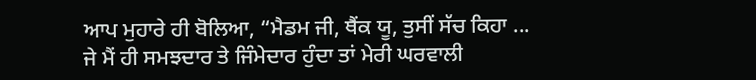ਆਪ ਮੁਹਾਰੇ ਹੀ ਬੋਲਿਆ, “ਮੈਡਮ ਜੀ, ਥੈਂਕ ਯੂ, ਤੁਸੀਂ ਸੱਚ ਕਿਹਾ ... ਜੇ ਮੈਂ ਹੀ ਸਮਝਦਾਰ ਤੇ ਜਿੰਮੇਦਾਰ ਹੁੰਦਾ ਤਾਂ ਮੇਰੀ ਘਰਵਾਲੀ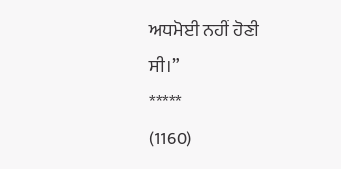ਅਧਮੋਈ ਨਹੀਂ ਹੋਣੀ ਸੀ।”
*****
(1160)